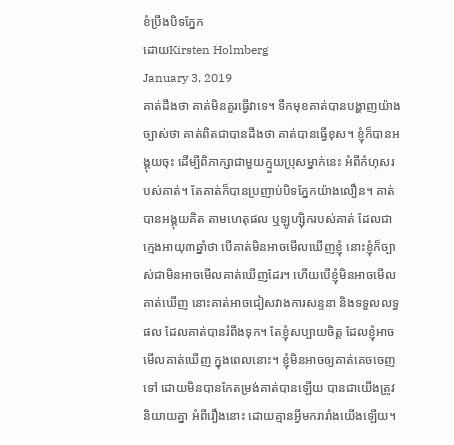ខំប្រឹងបិទភ្នែក
ដោយKirsten Holmberg
January 3, 2019
គាត់ដឹងថា គាត់មិនគួរធ្វើវាទេ។ ទឹកមុខគាត់បានបង្ហាញយ៉ាងច្បាស់ថា គាត់ពិតជាបានដឹងថា គាត់បានធ្វើខុស។ ខ្ញុំក៏បានអង្គុយចុះ ដើម្បីពិភាក្សាជាមួយក្មួយប្រុសម្នាក់នេះ អំពីកំហុសរបស់គាត់។ តែគាត់ក៏បានប្រញាប់បិទភ្នែកយ៉ាងលឿន។ គាត់បានអង្គុយគិត តាមហេតុផល ឬឡូហ្ស៊ិករបស់គាត់ ដែលជាក្មេងអាយុ៣ឆ្នាំថា បើគាត់មិនអាចមើលឃើញខ្ញុំ នោះខ្ញុំក៏ច្បាស់ជាមិនអាចមើលគាត់ឃើញដែរ។ ហើយបើខ្ញុំមិនអាចមើលគាត់ឃើញ នោះគាត់អាចជៀសវាងការសន្ទនា និងទទួលលទ្ធផល ដែលគាត់បានរំពឹងទុក។ តែខ្ញុំសប្បាយចិត្ត ដែលខ្ញុំអាចមើលគាត់ឃើញ ក្នុងពេលនោះ។ ខ្ញុំមិនអាចឲ្យគាត់គេចចេញទៅ ដោយមិនបានកែតម្រង់គាត់បានឡើយ បានជាយើងត្រូវនិយាយគ្នា អំពីរឿងនោះ ដោយគ្មានអ្វីមករារាំងយើងឡើយ។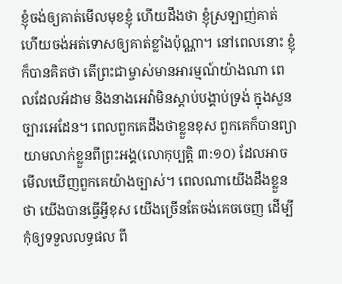ខ្ញុំចង់ឲ្យគាត់មើលមុខខ្ញុំ ហើយដឹងថា ខ្ញុំស្រឡាញ់គាត់ ហើយចង់អត់ទោសឲ្យគាត់ខ្លាំងប៉ុណ្ណា។ នៅពេលនោះ ខ្ញុំក៏បានគិតថា តើព្រះជាម្ចាស់មានអារម្មណ៍យ៉ាងណា ពេលដែលអ័ដាម និងនាងអេវ៉ាមិនស្តាប់បង្គាប់ទ្រង់ ក្នុងសួនច្បារអេដែន។ ពេលពួកគេដឹងថាខ្លួនខុស ពួកគេក៏បានព្យាយាមលាក់ខ្លួនពីព្រះអង្គ(លោកុប្បត្តិ ៣:១០) ដែលអាចមើលឃើញពួកគេយ៉ាងច្បាស់។ ពេលណាយើងដឹងខ្លួនថា យើងបានធ្វើអ្វីខុស យើងច្រើនតែចង់គេចចេញ ដើម្បីកុំឲ្យទទួលលទ្ធផល ពី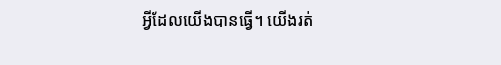អ្វីដែលយើងបានធ្វើ។ យើងរត់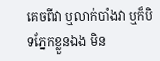គេចពីវា ឬលាក់បាំងវា ឬក៏បិទភ្នែកខ្លួនឯង មិន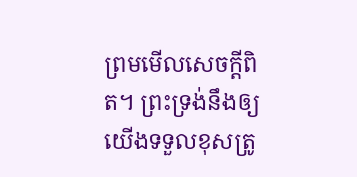ព្រមមើលសេចក្តីពិត។ ព្រះទ្រង់នឹងឲ្យយើងទទួលខុសត្រូ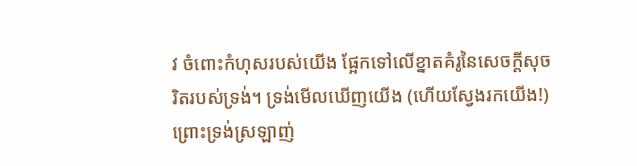វ ចំពោះកំហុសរបស់យើង ផ្អែកទៅលើខ្នាតគំរូនៃសេចក្តីសុចរិតរបស់ទ្រង់។ ទ្រង់មើលឃើញយើង (ហើយស្វែងរកយើង!) ព្រោះទ្រង់ស្រឡាញ់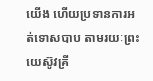យើង ហើយប្រទានការអត់ទោសបាប តាមរយៈព្រះយេស៊ូវគ្រី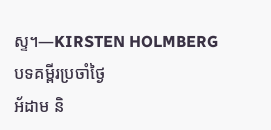ស្ទ។—KIRSTEN HOLMBERG
បទគម្ពីរប្រចាំថ្ងៃ
អ័ដាម និ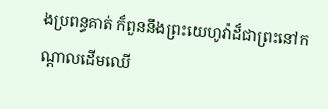ងប្រពន្ធគាត់ ក៏ពួននឹងព្រះយេហូវ៉ាដ៏ជាព្រះនៅកណ្តាលដើមឈើ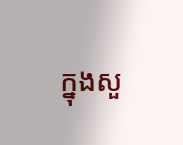ក្នុងសួ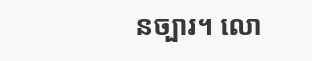នច្បារ។ លោ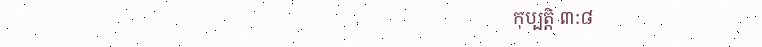កុប្បត្តិ ៣:៨